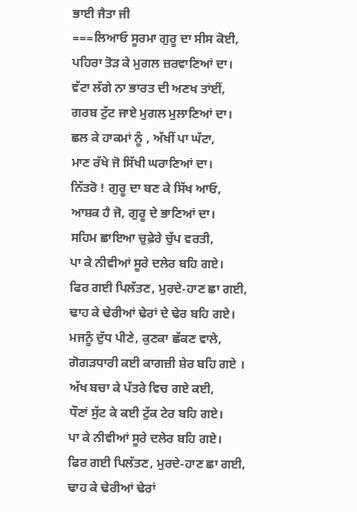ਭਾਈ ਜੈਤਾ ਜੀ
===ਲਿਆਓ ਸੂਰਮਾ ਗੁਰੂ ਦਾ ਸੀਸ ਕੋਈ,
ਪਹਿਰਾ ਤੋੜ ਕੇ ਮੁਗਲ ਜ਼ਰਵਾਣਿਆਂ ਦਾ।
ਵੱਟਾ ਲੱਗੇ ਨਾ ਭਾਰਤ ਦੀ ਅਣਖ ਤਾਂਈਂ,
ਗਰਬ ਟੁੱਟ ਜਾਏ ਮੁਗਲ ਮੁਲਾਣਿਆਂ ਦਾ।
ਛਲ ਕੇ ਹਾਕਮਾਂ ਨੂੰ , ਅੱਖੀਂ ਪਾ ਘੱਟਾ,
ਮਾਣ ਰੱਖੇ ਜੋ ਸਿੱਖੀ ਘਰਾਣਿਆਂ ਦਾ।
ਨਿੱਤਰੋ ! ਗੁਰੂ ਦਾ ਬਣ ਕੇ ਸਿੱਖ ਆਓ,
ਆਸ਼ਕ ਹੈ ਜੋ, ਗੁਰੂ ਦੇ ਭਾਣਿਆਂ ਦਾ।
ਸਹਿਮ ਛਾਇਆ ਚੁਫ਼ੇਰੇ ਚੁੱਪ ਵਰਤੀ,
ਪਾ ਕੇ ਨੀਵੀਆਂ ਸੂਰੇ ਦਲੇਰ ਬਹਿ ਗਏ।
ਫਿਰ ਗਈ ਪਿਲੱਤਣ, ਮੁਰਦੇ-ਹਾਣ ਛਾ ਗਈ,
ਢਾਹ ਕੇ ਢੇਰੀਆਂ ਢੇਰਾਂ ਦੇ ਢੇਰ ਬਹਿ ਗਏ।
ਮਜਨੂੰ ਦੁੱਧ ਪੀਣੇ, ਕੁਣਕਾ ਛੱਕਣ ਵਾਲੇ,
ਗੋਗੜਧਾਰੀ ਕਈ ਕਾਗਜ਼ੀ ਸ਼ੇਰ ਬਹਿ ਗਏ ।
ਅੱਖ ਬਚਾ ਕੇ ਪੱਤਰੇ ਵਿਚ ਗਏ ਕਈ,
ਧੌਣਾਂ ਸੁੱਟ ਕੇ ਕਈ ਟੁੱਕ ਟੇਰ ਬਹਿ ਗਏ।
ਪਾ ਕੇ ਨੀਵੀਆਂ ਸੂਰੇ ਦਲੇਰ ਬਹਿ ਗਏ।
ਫਿਰ ਗਈ ਪਿਲੱਤਣ, ਮੁਰਦੇ-ਹਾਣ ਛਾ ਗਈ,
ਢਾਹ ਕੇ ਢੇਰੀਆਂ ਢੇਰਾਂ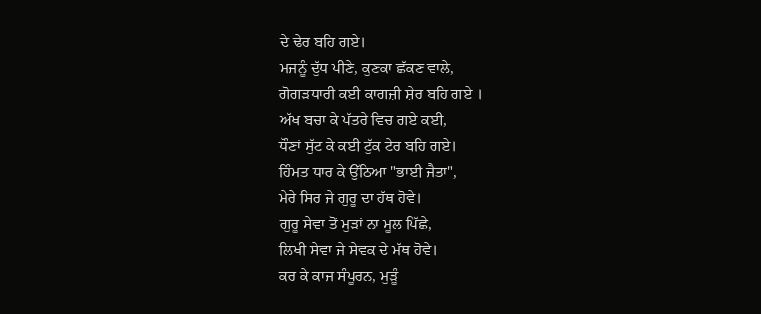ਦੇ ਢੇਰ ਬਹਿ ਗਏ।
ਮਜਨੂੰ ਦੁੱਧ ਪੀਣੇ, ਕੁਣਕਾ ਛੱਕਣ ਵਾਲੇ,
ਗੋਗੜਧਾਰੀ ਕਈ ਕਾਗਜ਼ੀ ਸ਼ੇਰ ਬਹਿ ਗਏ ।
ਅੱਖ ਬਚਾ ਕੇ ਪੱਤਰੇ ਵਿਚ ਗਏ ਕਈ,
ਧੌਣਾਂ ਸੁੱਟ ਕੇ ਕਈ ਟੁੱਕ ਟੇਰ ਬਹਿ ਗਏ।
ਹਿੰਮਤ ਧਾਰ ਕੇ ਉੱਠਿਆ "ਭਾਈ ਜੈਤਾ",
ਮੇਰੇ ਸਿਰ ਜੇ ਗੁਰੂ ਦਾ ਹੱਥ ਹੋਵੇ।
ਗੁਰੂ ਸੇਵਾ ਤੋਂ ਮੁੜਾਂ ਨਾ ਮੂਲ ਪਿੱਛੇ,
ਲਿਖੀ ਸੇਵਾ ਜੇ ਸੇਵਕ ਦੇ ਮੱਥ ਹੋਵੇ।
ਕਰ ਕੇ ਕਾਜ ਸੰਪੂਰਨ, ਮੁੜੂੰ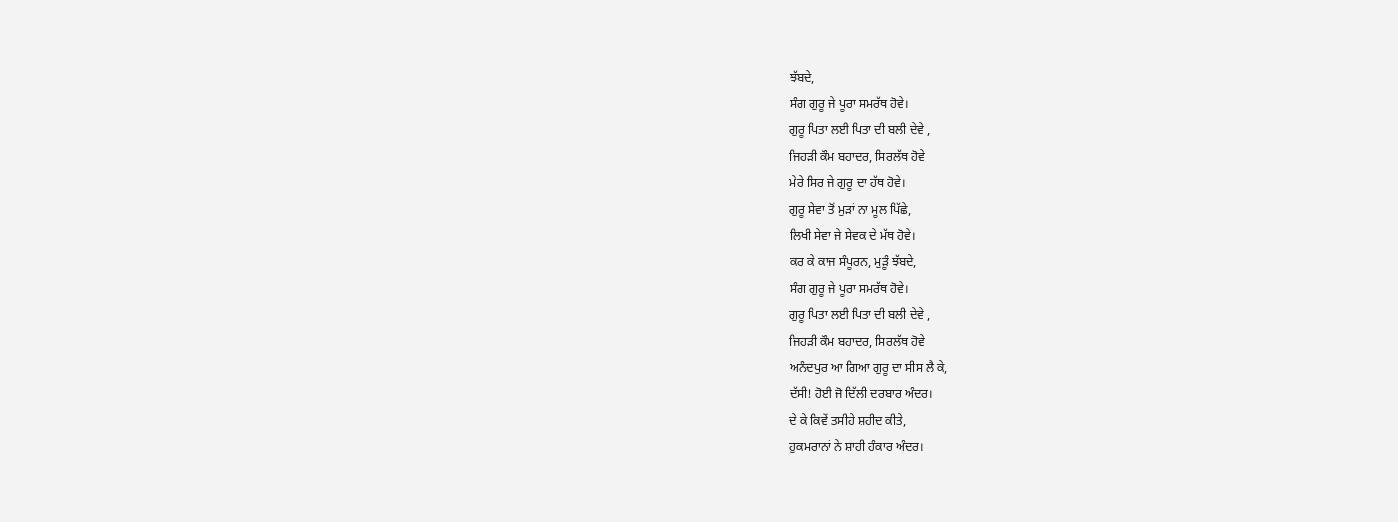ਝੱਬਦੇ,
ਸੰਗ ਗੁਰੂ ਜੇ ਪੂਰਾ ਸਮਰੱਥ ਹੋਵੇ।
ਗੁਰੂ ਪਿਤਾ ਲਈ ਪਿਤਾ ਦੀ ਬਲੀ ਦੇਵੇ ,
ਜਿਹੜੀ ਕੌਮ ਬਹਾਦਰ, ਸਿਰਲੱਥ ਹੋਵੇ
ਮੇਰੇ ਸਿਰ ਜੇ ਗੁਰੂ ਦਾ ਹੱਥ ਹੋਵੇ।
ਗੁਰੂ ਸੇਵਾ ਤੋਂ ਮੁੜਾਂ ਨਾ ਮੂਲ ਪਿੱਛੇ,
ਲਿਖੀ ਸੇਵਾ ਜੇ ਸੇਵਕ ਦੇ ਮੱਥ ਹੋਵੇ।
ਕਰ ਕੇ ਕਾਜ ਸੰਪੂਰਨ, ਮੁੜੂੰ ਝੱਬਦੇ,
ਸੰਗ ਗੁਰੂ ਜੇ ਪੂਰਾ ਸਮਰੱਥ ਹੋਵੇ।
ਗੁਰੂ ਪਿਤਾ ਲਈ ਪਿਤਾ ਦੀ ਬਲੀ ਦੇਵੇ ,
ਜਿਹੜੀ ਕੌਮ ਬਹਾਦਰ, ਸਿਰਲੱਥ ਹੋਵੇ
ਅਨੰਦਪੁਰ ਆ ਗਿਆ ਗੁਰੂ ਦਾ ਸੀਸ ਲੈ ਕੇ,
ਦੱਸੀ! ਹੋਈ ਜੋ ਦਿੱਲੀ ਦਰਬਾਰ ਅੰਦਰ।
ਦੇ ਕੇ ਕਿਵੇਂ ਤਸੀਹੇ ਸ਼ਹੀਦ ਕੀਤੇ,
ਹੁਕਮਰਾਨਾਂ ਨੇ ਸ਼ਾਹੀ ਹੰਕਾਰ ਅੰਦਰ।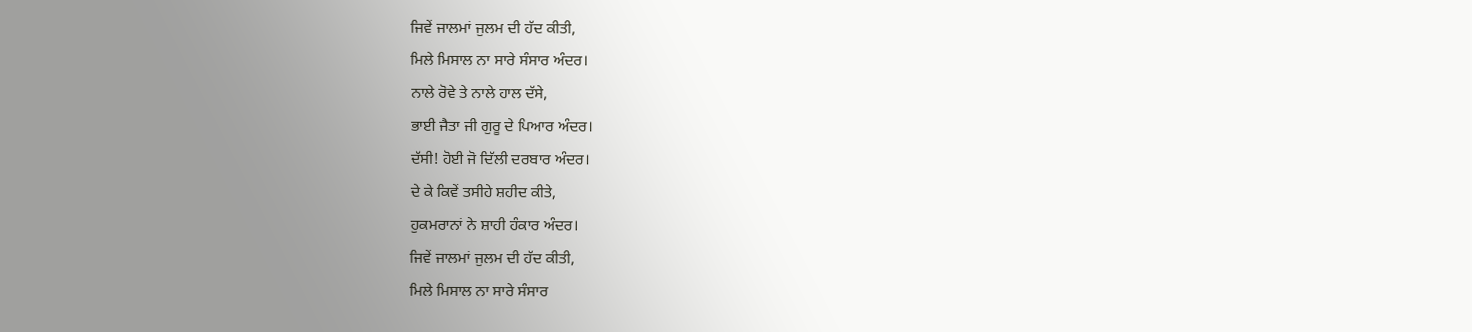ਜਿਵੇਂ ਜਾਲਮਾਂ ਜੁਲਮ ਦੀ ਹੱਦ ਕੀਤੀ,
ਮਿਲੇ ਮਿਸਾਲ ਨਾ ਸਾਰੇ ਸੰਸਾਰ ਅੰਦਰ।
ਨਾਲੇ ਰੋਵੇ ਤੇ ਨਾਲੇ ਹਾਲ ਦੱਸੇ,
ਭਾਈ ਜੈਤਾ ਜੀ ਗੁਰੂ ਦੇ ਪਿਆਰ ਅੰਦਰ।
ਦੱਸੀ! ਹੋਈ ਜੋ ਦਿੱਲੀ ਦਰਬਾਰ ਅੰਦਰ।
ਦੇ ਕੇ ਕਿਵੇਂ ਤਸੀਹੇ ਸ਼ਹੀਦ ਕੀਤੇ,
ਹੁਕਮਰਾਨਾਂ ਨੇ ਸ਼ਾਹੀ ਹੰਕਾਰ ਅੰਦਰ।
ਜਿਵੇਂ ਜਾਲਮਾਂ ਜੁਲਮ ਦੀ ਹੱਦ ਕੀਤੀ,
ਮਿਲੇ ਮਿਸਾਲ ਨਾ ਸਾਰੇ ਸੰਸਾਰ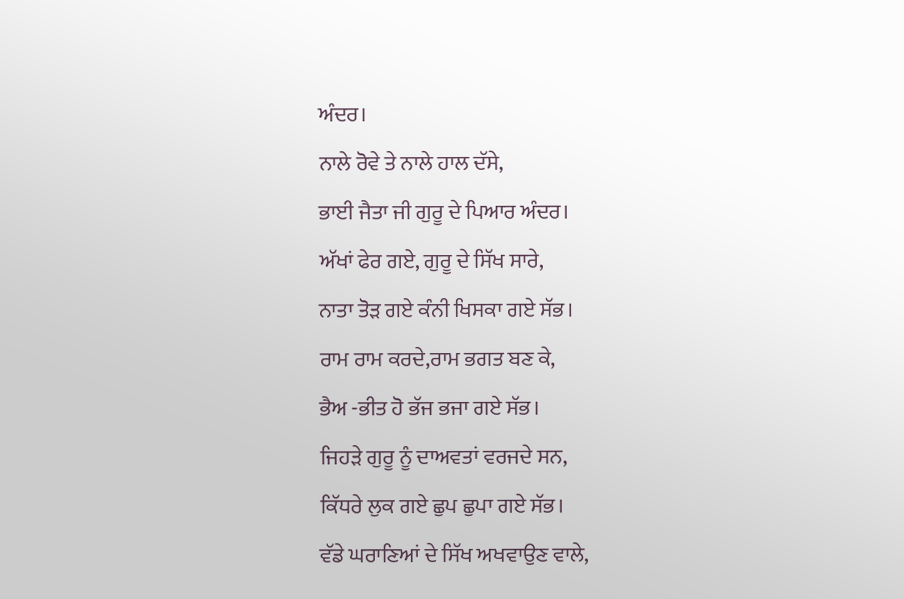ਅੰਦਰ।
ਨਾਲੇ ਰੋਵੇ ਤੇ ਨਾਲੇ ਹਾਲ ਦੱਸੇ,
ਭਾਈ ਜੈਤਾ ਜੀ ਗੁਰੂ ਦੇ ਪਿਆਰ ਅੰਦਰ।
ਅੱਖਾਂ ਫੇਰ ਗਏ, ਗੁਰੂ ਦੇ ਸਿੱਖ ਸਾਰੇ,
ਨਾਤਾ ਤੋੜ ਗਏ ਕੰਨੀ ਖਿਸਕਾ ਗਏ ਸੱਭ।
ਰਾਮ ਰਾਮ ਕਰਦੇ,ਰਾਮ ਭਗਤ ਬਣ ਕੇ,
ਭੈਅ -ਭੀਤ ਹੋ ਭੱਜ ਭਜਾ ਗਏ ਸੱਭ।
ਜਿਹੜੇ ਗੁਰੂ ਨੂੰ ਦਾਅਵਤਾਂ ਵਰਜਦੇ ਸਨ,
ਕਿੱਧਰੇ ਲੁਕ ਗਏ ਛੁਪ ਛੁਪਾ ਗਏ ਸੱਭ।
ਵੱਡੇ ਘਰਾਣਿਆਂ ਦੇ ਸਿੱਖ ਅਖਵਾਉਣ ਵਾਲੇ,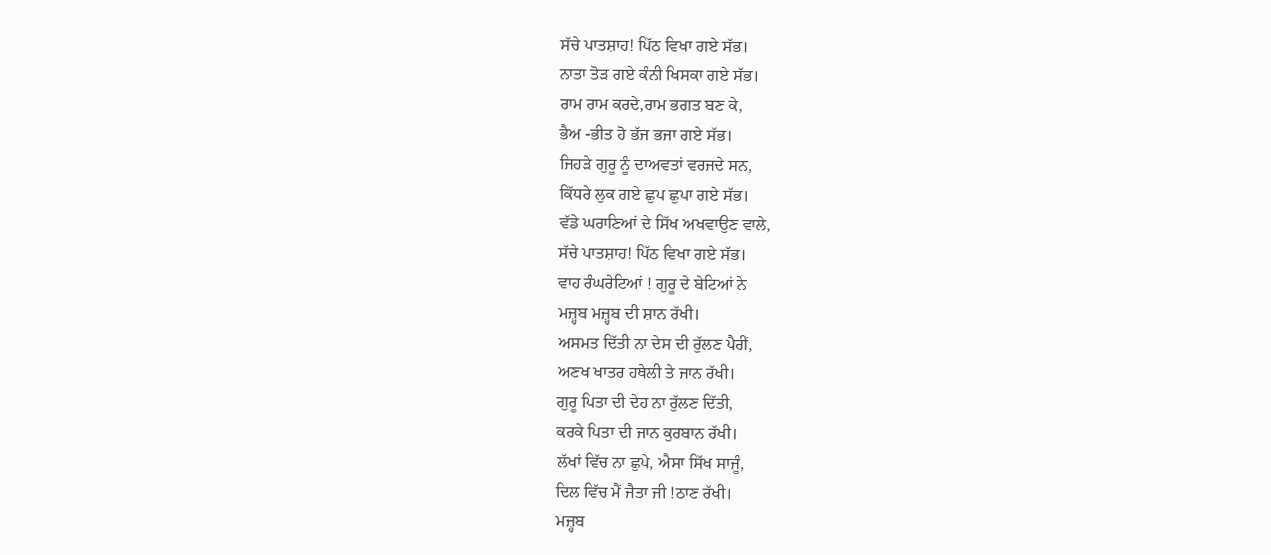ਸੱਚੇ ਪਾਤਸ਼ਾਹ! ਪਿੱਠ ਵਿਖਾ ਗਏ ਸੱਭ।
ਨਾਤਾ ਤੋੜ ਗਏ ਕੰਨੀ ਖਿਸਕਾ ਗਏ ਸੱਭ।
ਰਾਮ ਰਾਮ ਕਰਦੇ,ਰਾਮ ਭਗਤ ਬਣ ਕੇ,
ਭੈਅ -ਭੀਤ ਹੋ ਭੱਜ ਭਜਾ ਗਏ ਸੱਭ।
ਜਿਹੜੇ ਗੁਰੂ ਨੂੰ ਦਾਅਵਤਾਂ ਵਰਜਦੇ ਸਨ,
ਕਿੱਧਰੇ ਲੁਕ ਗਏ ਛੁਪ ਛੁਪਾ ਗਏ ਸੱਭ।
ਵੱਡੇ ਘਰਾਣਿਆਂ ਦੇ ਸਿੱਖ ਅਖਵਾਉਣ ਵਾਲੇ,
ਸੱਚੇ ਪਾਤਸ਼ਾਹ! ਪਿੱਠ ਵਿਖਾ ਗਏ ਸੱਭ।
ਵਾਹ ਰੰਘਰੇਟਿਆਂ ! ਗੁਰੂ ਦੇ ਬੇਟਿਆਂ ਨੇ
ਮਜ਼੍ਹਬ ਮਜ਼੍ਹਬ ਦੀ ਸ਼ਾਨ ਰੱਖੀ।
ਅਸਮਤ ਦਿੱਤੀ ਨਾ ਦੇਸ ਦੀ ਰੁੱਲਣ ਪੈਰੀਂ,
ਅਣਖ ਖਾਤਰ ਹਥੇਲੀ ਤੇ ਜਾਨ ਰੱਖੀ।
ਗੁਰੂ ਪਿਤਾ ਦੀ ਦੇਹ ਨਾ ਰੁੱਲਣ ਦਿੱਤੀ,
ਕਰਕੇ ਪਿਤਾ ਦੀ ਜਾਨ ਕੁਰਬਾਨ ਰੱਖੀ।
ਲੱਖਾਂ ਵਿੱਚ ਨਾ ਛੁਪੇ, ਐਸਾ ਸਿੱਖ ਸਾਜੂੰ,
ਦਿਲ ਵਿੱਚ ਮੈਂ ਜੈਤਾ ਜੀ !ਠਾਣ ਰੱਖੀ।
ਮਜ਼੍ਹਬ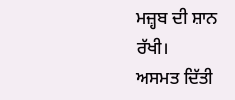ਮਜ਼੍ਹਬ ਦੀ ਸ਼ਾਨ ਰੱਖੀ।
ਅਸਮਤ ਦਿੱਤੀ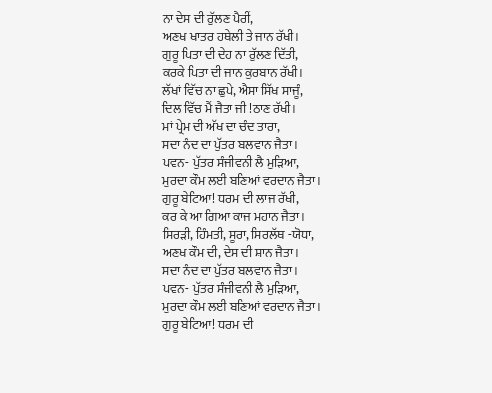ਨਾ ਦੇਸ ਦੀ ਰੁੱਲਣ ਪੈਰੀਂ,
ਅਣਖ ਖਾਤਰ ਹਥੇਲੀ ਤੇ ਜਾਨ ਰੱਖੀ।
ਗੁਰੂ ਪਿਤਾ ਦੀ ਦੇਹ ਨਾ ਰੁੱਲਣ ਦਿੱਤੀ,
ਕਰਕੇ ਪਿਤਾ ਦੀ ਜਾਨ ਕੁਰਬਾਨ ਰੱਖੀ।
ਲੱਖਾਂ ਵਿੱਚ ਨਾ ਛੁਪੇ, ਐਸਾ ਸਿੱਖ ਸਾਜੂੰ,
ਦਿਲ ਵਿੱਚ ਮੈਂ ਜੈਤਾ ਜੀ !ਠਾਣ ਰੱਖੀ।
ਮਾਂ ਪ੍ਰੇਮ ਦੀ ਅੱਖ ਦਾ ਚੰਦ ਤਾਰਾ,
ਸਦਾ ਨੰਦ ਦਾ ਪੁੱਤਰ ਬਲਵਾਨ ਜੈਤਾ।
ਪਵਨ- ਪੁੱਤਰ ਸੰਜੀਵਨੀ ਲੈ ਮੁੜਿਆ,
ਮੁਰਦਾ ਕੌਮ ਲਈ ਬਣਿਆਂ ਵਰਦਾਨ ਜੈਤਾ।
ਗੁਰੂ ਬੇਟਿਆ! ਧਰਮ ਦੀ ਲਾਜ ਰੱਖੀ,
ਕਰ ਕੇ ਆ ਗਿਆ ਕਾਜ ਮਹਾਨ ਜੈਤਾ।
ਸਿਰੜੀ, ਹਿੰਮਤੀ, ਸੂਰਾ, ਸਿਰਲੱਥ -ਯੋਧਾ,
ਅਣਖ ਕੌਮ ਦੀ, ਦੇਸ ਦੀ ਸ਼ਾਨ ਜੈਤਾ।
ਸਦਾ ਨੰਦ ਦਾ ਪੁੱਤਰ ਬਲਵਾਨ ਜੈਤਾ।
ਪਵਨ- ਪੁੱਤਰ ਸੰਜੀਵਨੀ ਲੈ ਮੁੜਿਆ,
ਮੁਰਦਾ ਕੌਮ ਲਈ ਬਣਿਆਂ ਵਰਦਾਨ ਜੈਤਾ।
ਗੁਰੂ ਬੇਟਿਆ! ਧਰਮ ਦੀ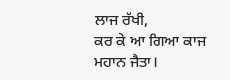ਲਾਜ ਰੱਖੀ,
ਕਰ ਕੇ ਆ ਗਿਆ ਕਾਜ ਮਹਾਨ ਜੈਤਾ।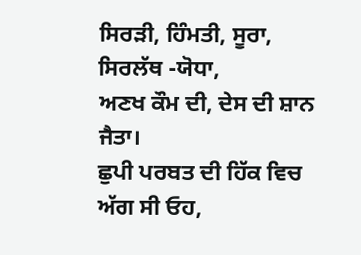ਸਿਰੜੀ, ਹਿੰਮਤੀ, ਸੂਰਾ, ਸਿਰਲੱਥ -ਯੋਧਾ,
ਅਣਖ ਕੌਮ ਦੀ, ਦੇਸ ਦੀ ਸ਼ਾਨ ਜੈਤਾ।
ਛੁਪੀ ਪਰਬਤ ਦੀ ਹਿੱਕ ਵਿਚ ਅੱਗ ਸੀ ਓਹ,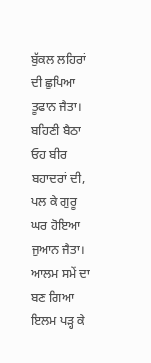ਬੁੱਕਲ ਲਹਿਰਾਂ ਦੀ ਛੁਪਿਆ ਤੂਫਾਨ ਜੈਤਾ।
ਬਹਿਣੀ ਬੈਠਾ ਓਹ ਬੀਰ ਬਹਾਦਰਾਂ ਦੀ,
ਪਲ ਕੇ ਗੁਰੂ ਘਰ ਹੋਇਆ ਜੁਆਨ ਜੈਤਾ।
ਆਲਮ ਸਮੇਂ ਦਾ ਬਣ ਗਿਆ ਇਲਮ ਪੜ੍ਹ ਕੇ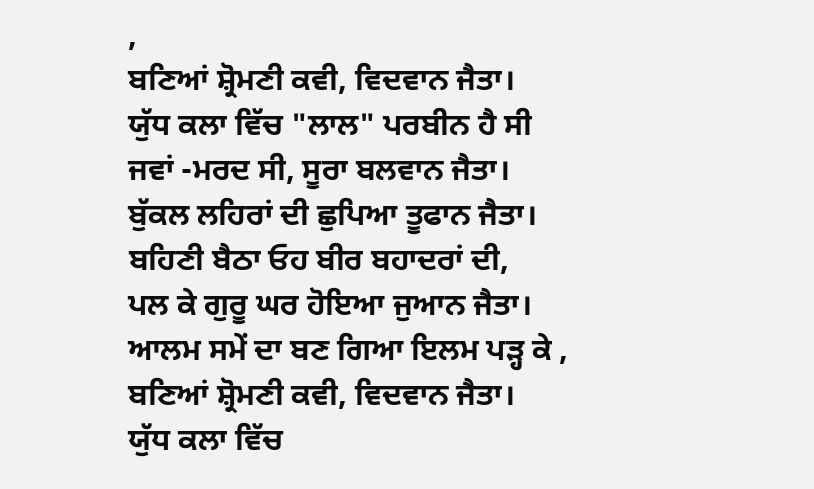,
ਬਣਿਆਂ ਸ਼੍ਰੋਮਣੀ ਕਵੀ, ਵਿਦਵਾਨ ਜੈਤਾ।
ਯੁੱਧ ਕਲਾ ਵਿੱਚ "ਲਾਲ" ਪਰਬੀਨ ਹੈ ਸੀ
ਜਵਾਂ -ਮਰਦ ਸੀ, ਸੂਰਾ ਬਲਵਾਨ ਜੈਤਾ।
ਬੁੱਕਲ ਲਹਿਰਾਂ ਦੀ ਛੁਪਿਆ ਤੂਫਾਨ ਜੈਤਾ।
ਬਹਿਣੀ ਬੈਠਾ ਓਹ ਬੀਰ ਬਹਾਦਰਾਂ ਦੀ,
ਪਲ ਕੇ ਗੁਰੂ ਘਰ ਹੋਇਆ ਜੁਆਨ ਜੈਤਾ।
ਆਲਮ ਸਮੇਂ ਦਾ ਬਣ ਗਿਆ ਇਲਮ ਪੜ੍ਹ ਕੇ ,
ਬਣਿਆਂ ਸ਼੍ਰੋਮਣੀ ਕਵੀ, ਵਿਦਵਾਨ ਜੈਤਾ।
ਯੁੱਧ ਕਲਾ ਵਿੱਚ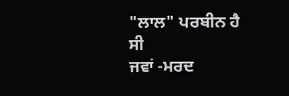"ਲਾਲ" ਪਰਬੀਨ ਹੈ ਸੀ
ਜਵਾਂ -ਮਰਦ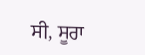ਸੀ, ਸੂਰਾ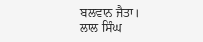ਬਲਵਾਨ ਜੈਤਾ।
ਲਾਲ ਸਿੰਘ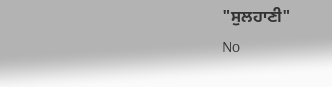"ਸੁਲਹਾਣੀ"
No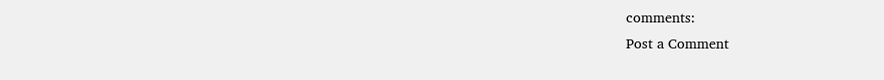comments:
Post a Comment